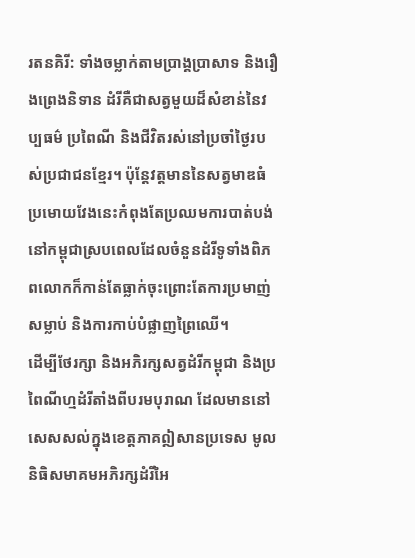រតនគិរី: ទាំងចម្លាក់តាមប្រាង្គប្រាសាទ និងរឿងព្រេងនិទាន ដំរីគឺជាសត្វមួយដ៏សំខាន់នៃវប្បធម៌ ប្រពៃណី និងជីវិតរស់នៅប្រចាំថ្ងៃរបស់ប្រជាជនខ្មែរ។ ប៉ុន្តែវត្តមាននៃសត្វមាឌធំប្រមោយវែងនេះកំពុងតែប្រឈមការបាត់បង់នៅកម្ពុជាស្របពេលដែលចំនួនដំរីទូទាំងពិភពលោកក៏កាន់តែធ្លាក់ចុះព្រោះតែការប្រមាញ់សម្លាប់ និងការកាប់បំផ្លាញព្រៃឈើ។
ដើម្បីថែរក្សា និងអភិរក្សសត្វដំរីកម្ពុជា និងប្រពៃណីហ្មដំរីតាំងពីបរមបុរាណ ដែលមាននៅសេសសល់ក្នុងខេត្តភាគឦសានប្រទេស មូលនិធិសមាគមអភិរក្សដំរីអៃ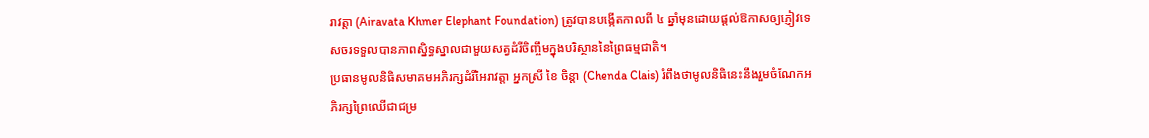រាវត្តា (Airavata Khmer Elephant Foundation) ត្រូវបានបង្កើតកាលពី ៤ ឆ្នាំមុនដោយផ្ដល់ឱកាសឲ្យភ្ញៀវទេសចរទទួលបានភាពស្និទ្ធស្នាលជាមួយសត្វដំរីចិញ្ចឹមក្នុងបរិស្ថាននៃព្រៃធម្មជាតិ។
ប្រធានមូលនិធិសមាគមអភិរក្សដំរីអៃរាវត្តា អ្នកស្រី ខៃ ចិន្តា (Chenda Clais) រំពឹងថាមូលនិធិនេះនឹងរួមចំណែកអភិរក្សព្រៃឈើជាជម្រ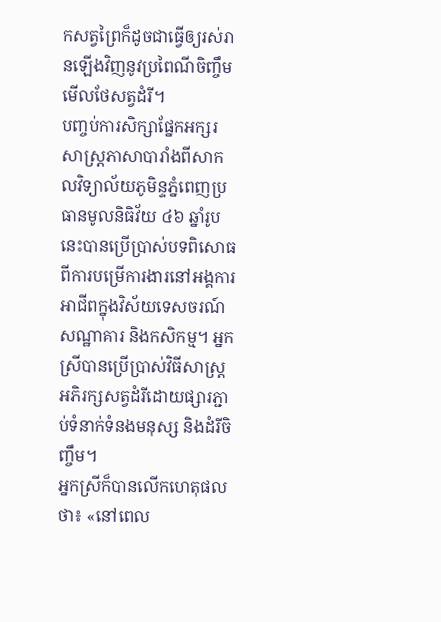កសត្វព្រៃក៏ដូចជាធ្វើឲ្យរស់រានឡើងវិញនូវប្រពៃណីចិញ្ចឹមមើលថែសត្វដំរី។
បញ្ចប់ការសិក្សាផ្នែកអក្សរសាស្ត្រភាសាបារាំងពីសាកលវិទ្យាល័យភូមិន្ទភ្នំពេញប្រធានមូលនិធិវ័យ ៤៦ ឆ្នាំរូបនេះបានប្រើប្រាស់បទពិសោធពីការបម្រើការងារនៅអង្គការអាជីពក្នុងវិស័យទេសចរណ៍ សណ្ឋាគារ និងកសិកម្ម។ អ្នកស្រីបានប្រើប្រាស់វិធីសាស្ត្រអភិរក្សសត្វដំរីដោយផ្សារភ្ជាប់ទំនាក់ទំនងមនុស្ស និងដំរីចិញ្ចឹម។
អ្នកស្រីក៏បានលើកហេតុផលថា៖ «នៅពេល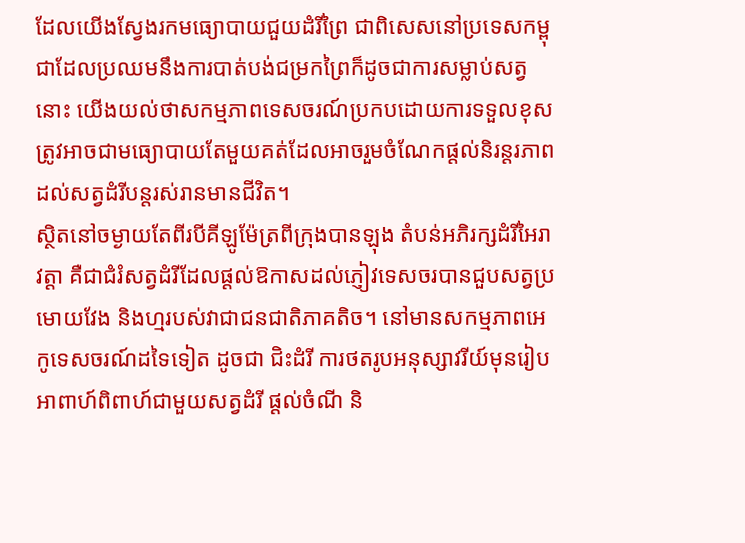ដែលយើងស្វែងរកមធ្យោបាយជួយដំរីព្រៃ ជាពិសេសនៅប្រទេសកម្ពុជាដែលប្រឈមនឹងការបាត់បង់ជម្រកព្រៃក៏ដូចជាការសម្លាប់សត្វនោះ យើងយល់ថាសកម្មភាពទេសចរណ៍ប្រកបដោយការទទួលខុសត្រូវអាចជាមធ្យោបាយតែមួយគត់ដែលអាចរួមចំណែកផ្ដល់និរន្តរភាពដល់សត្វដំរីបន្តរស់រានមានជីវិត។
ស្ថិតនៅចម្ងាយតែពីរបីគីឡូម៉ែត្រពីក្រុងបានឡុង តំបន់អភិរក្សដំរីអៃរាវត្តា គឺជាជំរំសត្វដំរីដែលផ្ដល់ឱកាសដល់ភ្ញៀវទេសចរបានជួបសត្វប្រមោយវែង និងហ្មរបស់វាជាជនជាតិភាគតិច។ នៅមានសកម្មភាពអេកូទេសចរណ៍ដទៃទៀត ដូចជា ជិះដំរី ការថតរូបអនុស្សាវរីយ៍មុនរៀបអាពាហ៍ពិពាហ៍ជាមួយសត្វដំរី ផ្ដល់ចំណី និ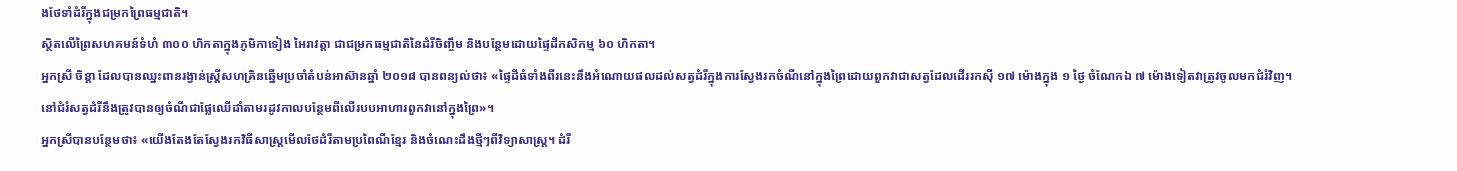ងថែទាំដំរីក្នុងជម្រកព្រៃធម្មជាតិ។
ស្ថិតលើព្រៃសហគមន៍ទំហំ ៣០០ ហិកតាក្នុងភូមិកាទៀង អៃរាវត្តា ជាជម្រកធម្មជាតិនៃដំរីចិញ្ចឹម និងបន្ថែមដោយផ្ទៃដីកសិកម្ម ៦០ ហិកតា។
អ្នកស្រី ចិន្តា ដែលបានឈ្នះពានរង្វាន់ស្ត្រីសហគ្រិនឆ្នើមប្រចាំតំបន់អាស៊ានឆ្នាំ ២០១៨ បានពន្យល់ថា៖ «ផ្ទៃដីធំទាំងពីរនេះនឹងអំណោយផលដល់សត្វដំរីក្នុងការស្វែងរកចំណីនៅក្នុងព្រៃដោយពួកវាជាសត្វដែលដើររកស៊ី ១៧ ម៉ោងក្នុង ១ ថ្ងៃ ចំណែកឯ ៧ ម៉ោងទៀតវាត្រូវចូលមកជំរំវិញ។ នៅជំរំសត្វដំរីនឹងត្រូវបានឲ្យចំណីជាផ្លែឈើដាំតាមរដូវកាលបន្ថែមពីលើរបបអាហារពួកវានៅក្នុងព្រៃ»។
អ្នកស្រីបានបន្ថែមថា៖ «យើងតែងតែស្វែងរកវិធីសាស្ត្រមើលថែដំរីតាមប្រពៃណីខ្មែរ និងចំណេះដឹងថ្មីៗពីវិទ្យាសាស្ត្រ។ ដំរី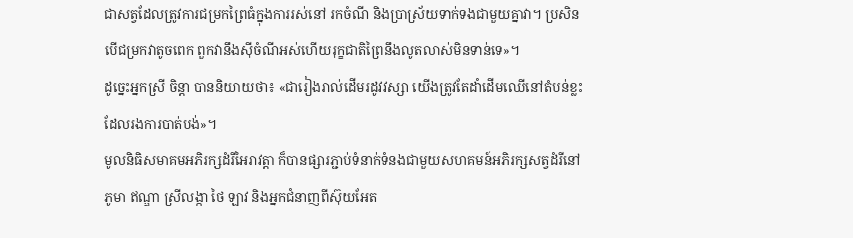ជាសត្វដែលត្រូវការជម្រកព្រៃធំក្នុងការរស់នៅ រកចំណី និងប្រាស្រ័យទាក់ទងជាមួយគ្នាវា។ ប្រសិនបើជម្រកវាតូចពេក ពួកវានឹងស៊ីចំណីអស់ហើយរុក្ខជាតិព្រៃនឹងលូតលាស់មិនទាន់ទេ»។
ដូច្នេះអ្នកស្រី ចិន្តា បាននិយាយថា៖ «ជារៀងរាល់ដើមរដូវវស្សា យើងត្រូវតែដាំដើមឈើនៅតំបន់ខ្លះដែលរងការបាត់បង់»។
មូលនិធិសមាគមអភិរក្សដំរីអៃរាវត្តា ក៏បានផ្សារភ្ជាប់ទំនាក់ទំនងជាមួយសហគមន៍អភិរក្សសត្វដំរីនៅភូមា ឥណ្ឌា ស្រីលង្កា ថៃ ឡាវ និងអ្នកជំនាញពីស៊ុយអែត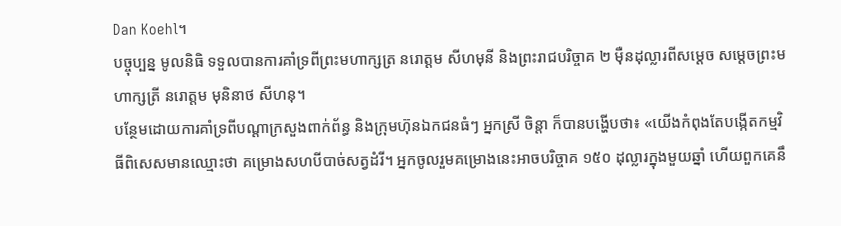Dan Koehl។
បច្ចុប្បន្ន មូលនិធិ ទទួលបានការគាំទ្រពីព្រះមហាក្សត្រ នរោត្តម សីហមុនី និងព្រះរាជបរិច្ចាគ ២ ម៉ឺនដុល្លារពីសម្ដេច សម្ដេចព្រះមហាក្សត្រី នរោត្តម មុនិនាថ សីហនុ។
បន្ថែមដោយការគាំទ្រពីបណ្ដាក្រសួងពាក់ព័ន្ធ និងក្រុមហ៊ុនឯកជនធំៗ អ្នកស្រី ចិន្តា ក៏បានបង្ហើបថា៖ «យើងកំពុងតែបង្កើតកម្មវិធីពិសេសមានឈ្មោះថា គម្រោងសហបីបាច់សត្វដំរី។ អ្នកចូលរួមគម្រោងនេះអាចបរិច្ចាគ ១៥០ ដុល្លារក្នុងមួយឆ្នាំ ហើយពួកគេនឹ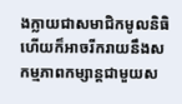ងក្លាយជាសមាជិកមូលនិធិ ហើយក៏អាចរីករាយនឹងសកម្មភាពកម្សាន្តជាមួយស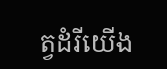ត្វដំរីយើង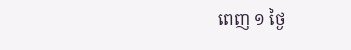ពេញ ១ ថ្ងៃ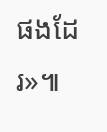ផងដែរ»៕